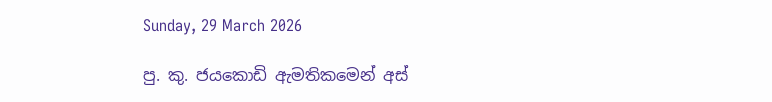Sunday, 29 March 2026

පු. කු. ජයකොඩි ඇමතිකමෙන් අස්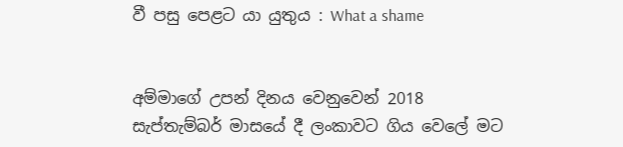වී පසු පෙළට යා යුතුය : What a shame


අම්මාගේ උපන් දිනය වෙනුවෙන් 2018 සැප්තැම්බර් මාසයේ දී ලංකාවට ගිය වෙලේ මට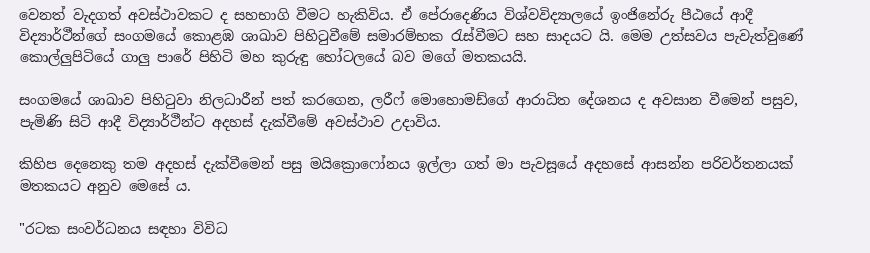වෙනත් වැදගත් අවස්ථාවකට ද සහභාගි වීමට හැකිවිය. ඒ පේරාදෙණිය විශ්වවිද්‍යාලයේ ඉංජිනේරු පීඨයේ ආදී විද්‍යාර්ථීන්ගේ සංගමයේ කොළඹ ශාඛාව පිහිටුවීමේ සමාරම්භක රැස්වීමට සහ සාදයට යි. මෙම උත්සවය පැවැත්වුණේ කොල්ලුපිටියේ ගාලු පාරේ පිහිටි මහ කුරුඳු හෝටලයේ බව මගේ මතකයයි.

සංගමයේ ශාඛාව පිහිටුවා නිලධාරීන් පත් කරගෙන, ලරීෆ් මොහොමඩ්ගේ ආරාධිත දේශනය ද අවසාන වීමෙන් පසුව, පැමිණි සිටි ආදී විද්‍යාර්ථීන්ට අදහස් දැක්වීමේ අවස්ථාව උදාවිය.

කිහිප දෙනෙකු තම අදහස් දැක්වීමෙන් පසු මයික්‍රොෆෝනය ඉල්ලා ගත් මා පැවසූයේ අදහසේ ආසන්න පරිවර්තනයක් මතකයට අනුව මෙසේ ය.

"රටක සංවර්ධනය සඳහා විවිධ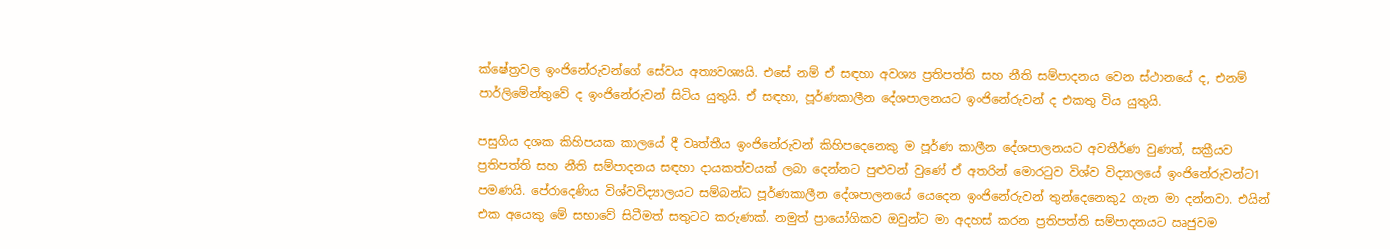ක්ෂේත්‍රවල ඉංජිනේරුවන්ගේ සේවය අත්‍යවශ්‍යයි. එසේ නම් ඒ සඳහා අවශ්‍ය ප්‍රතිපත්ති සහ නීති සම්පාදනය වෙන ස්ථානයේ ද, එනම් පාර්ලිමේන්තුවේ ද ඉංජිනේරුවන් සිටිය යුතුයි. ඒ සඳහා, පූර්ණකාලීන දේශපාලනයට ඉංජිනේරුවන් ද එකතු විය යුතුයි.

පසුගිය දශක කිහිපයක කාලයේ දී වෘත්තීය ඉංජිනේරුවන් කිහිපදෙනෙකු ම පූර්ණ කාලීන දේශපාලනයට අවතීර්ණ වුණත්, සක්‍රීයව ප්‍රතිපත්ති සහ නීති සම්පාදනය සඳහා දායකත්වයක් ලබා දෙන්නට පුළුවන් වුණේ ඒ අතරින් මොරටුව විශ්ව විද්‍යාලයේ ඉංජිනේරුවන්ට1 පමණයි. පේරාදෙණිය විශ්වවිද්‍යාලයට සම්බන්ධ පූර්ණකාලීන දේශපාලනයේ යෙදෙන ඉංජිනේරුවන් තුන්දෙනෙකු2 ගැන මා දන්නවා. එයින් එක අයෙකු මේ සභාවේ සිටීමත් සතුටට කරුණක්. නමුත් ප්‍රායෝගිකව ඔවුන්ට මා අදහස් කරන ප්‍රතිපත්ති සම්පාදනයට ඍජුවම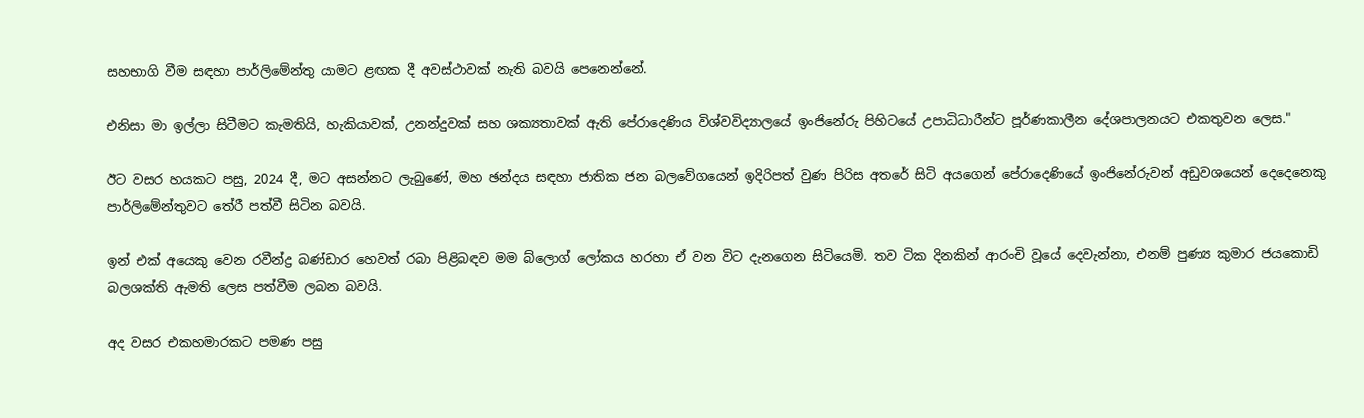සහභාගි වීම සඳහා පාර්ලිමේන්තු යාමට ළඟක දී අවස්ථාවක් නැති බවයි පෙනෙන්නේ.

එනිසා මා ඉල්ලා සිටීමට කැමතියි, හැකියාවක්, උනන්දුවක් සහ ශක්‍යතාවක් ඇති පේරාදෙණිය විශ්වවිද්‍යාලයේ ඉංජිනේරු පිහිටයේ උපාධිධාරීන්ට පූර්ණකාලීන දේශපාලනයට එකතුවන ලෙස."

ඊට වසර හයකට පසු, 2024 දී, මට අසන්නට ලැබුණේ, මහ ඡන්දය සඳහා ජාතික ජන බලවේගයෙන් ඉදිරිපත් වුණ පිරිස අතරේ සිටි අයගෙන් පේරාදෙණියේ ඉංජිනේරුවන් අඩුවශයෙන් දෙදෙනෙකු පාර්ලිමේන්තුවට තේරී පත්වී සිටින බවයි.

ඉන් එක් අයෙකු වෙන රවීන්ද්‍ර බණ්ඩාර හෙවත් රබා පිළිබඳව මම බ්ලොග් ලෝකය හරහා ඒ වන විට දැනගෙන සිටියෙමි. තව ටික දිනකින් ආරංචි වූයේ දෙවැන්නා, එනම් පුණ්‍ය කුමාර ජයකොඩි බලශක්ති ඇමති ලෙස පත්වීම ලබන බවයි.

අද වසර එකහමාරකට පමණ පසු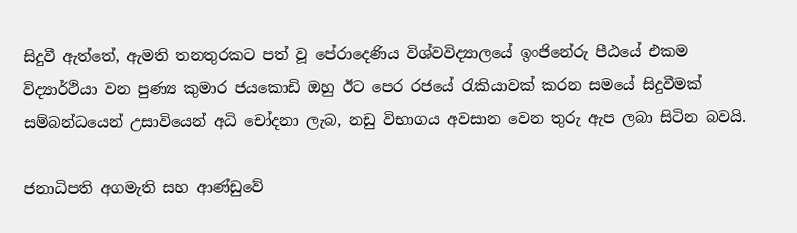සිදුවී ඇත්තේ, ඇමති තනතුරකට පත් වූ පේරාදෙණිය විශ්වවිද්‍යාලයේ ඉංජිනේරු පීඨයේ එකම විද්‍යාර්ථියා වන පුණ්‍ය කුමාර ජයකොඩි ඔහු ඊට පෙර රජයේ රැකියාවක් කරන සමයේ සිදුවීමක් සම්බන්ධයෙන් උසාවියෙන් අධි චෝදනා ලැබ, නඩු විභාගය අවසාන වෙන තුරු ඇප ලබා සිටින බවයි.

ජනාධිපති අගමැති සහ ආණ්ඩුවේ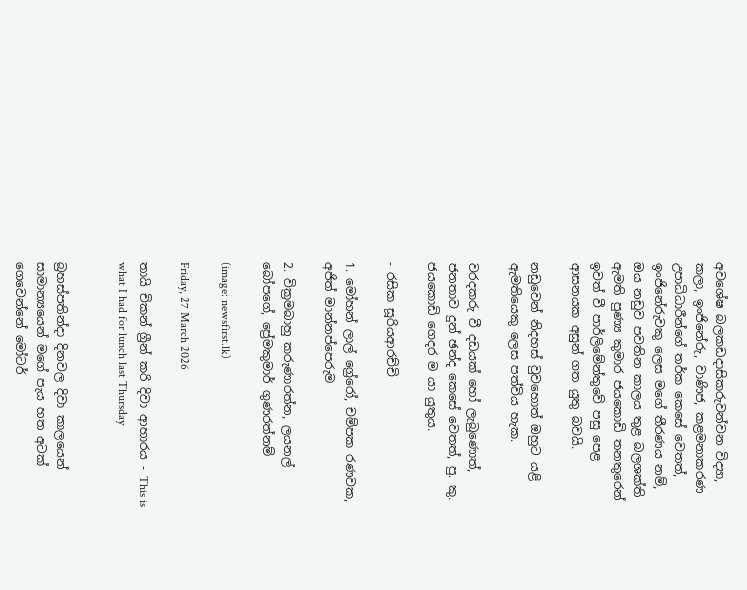අවශේෂ බලකඩදාසිකරුවන්වන විද්‍යා, කලා, ඉංජිනේරු, වාණිජ, කළමනාකරණ උපාධිධාරීන්ගේ තර්ක කෙසේ වෙතත්, ඉංජිනේරුවකු ලෙස මගේ තීරණය නම්, ඔය නඩුව පවතින කාලය තුළ බලශක්ති ඇමති පුණ්‍ය කුමාර ජයකොඩි තනතුරෙන් ඉවත් වී පාර්ලිමේන්තුවේ පසු පෙළ ආසනයක අසුන් ගත යුතු බවයි.

නඩුවෙන් නිදහස් වුවහොත් ඔහුට යළි ඇමතියෙකු ලෙස පත්විය හැක.

වරදකරු වී දඩයක් හෝ ලැබුණොත්, ජනතාව දුන් ඡන්ද කෙසේ වෙතත්, පු. කු. ජයකොඩි ගෙදර ම යා යුතුය.

- රසික සූරියආරච්චි

1. මෝහන් ලාල් ග්‍රේරෝ, චම්පක රණවක, අජිත් මාන්නප්පෙරුම

2. වික්‍රමබාහු කරුණාරත්න, ලයනල් බෝපගේ, ප්‍රේමකුමාර් ගුණරත්නම්

(image: newsfirst.lk)

Friday, 27 March 2026

තායි චිකන් ග්‍රීන් කරි දිවා ආහාරය - This is what I had for lunch last Thursday


බ්‍රහස්පතින්දා දිනවල දිවා කාලයෙන් සාමාන්‍යයෙන් මගේ පැය හත අටක් ගෙවෙන්නේ මෝටර්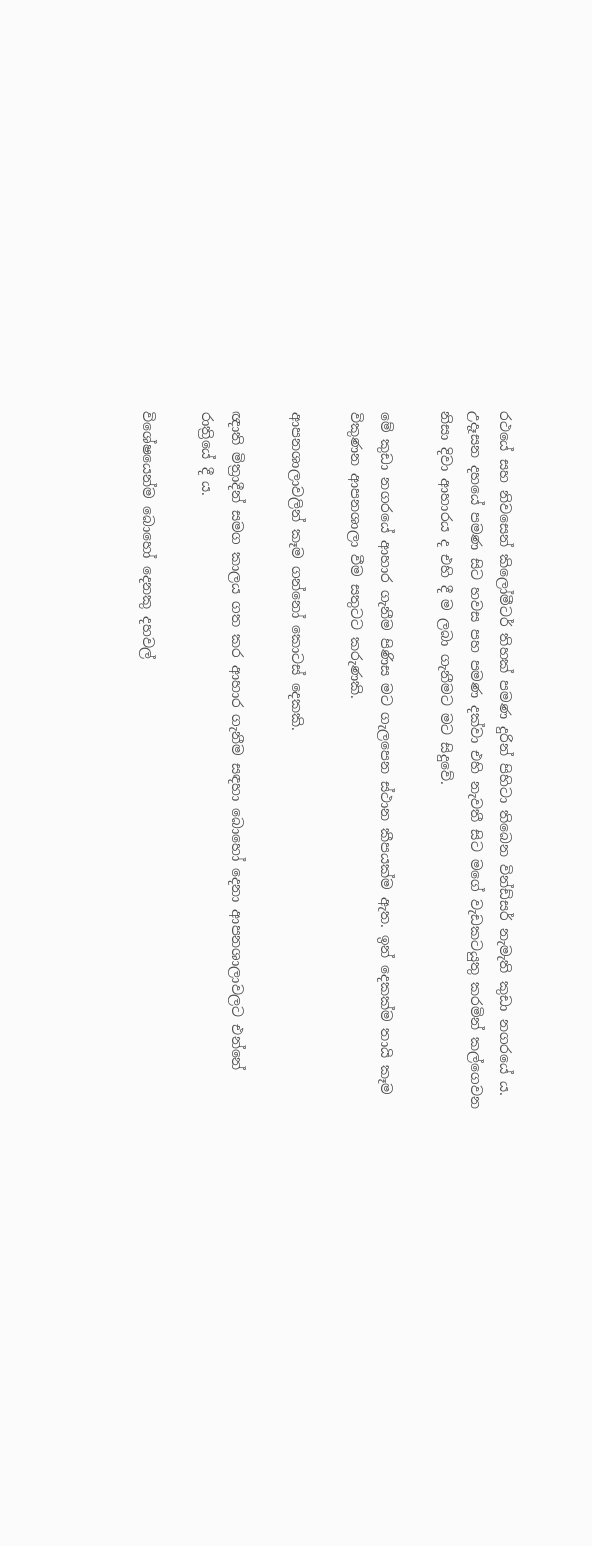රථයේ සහ නිවසෙන් කිලෝමීටර් තිහක් පමණ දුරින් පිහිටා තිබෙන වින්ඩ්සර් නැමැති කුඩා නගරයේ ය. උදෑසන දහයේ පමණ සිට හවස පහ පමණ දක්වා එහි නැවතී සිට මගේ වැඩකටයුතු කරමින් කල්ගෙවන නිසා දිවා ආහාරය ද එහි දී ම ලබා ගැනීමට මට සිදුවේ.

මේ කුඩා නගරයේ ආහාර ගැනීම පිණිස මට ගැලපෙන ස්ථාන කීපයක්ම ඇත. ඉන් දෙකක්ම තායි කෑම විකුණන ආපනශාලා වීම සතුටට කරුණකි.

ආපනශාලාවලින් කෑම ගන්නෝ කොටස් දෙකකි.

ඥාති මිත්‍රාදීන් සමග කාලය ගත කර ආහාර ගැනීම සඳහා බොහෝ දෙනා ආපනශාලාවලට එන්නේ රාත්‍රියේ දී ය.

විශේෂයෙන්ම බොහෝ දෙනකු දහවල්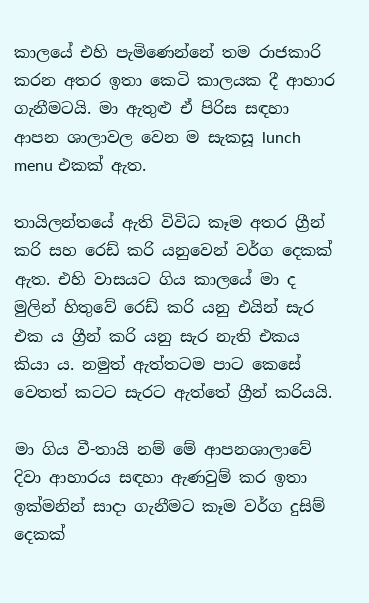කාලයේ එහි පැමිණෙන්නේ තම රාජකාරි කරන අතර ඉතා කෙටි කාලයක දී ආහාර ගැනීමටයි. මා ඇතුළු ඒ පිරිස සඳහා ආපන ශාලාවල වෙන ම සැකසූ lunch menu එකක් ඇත.

තායිලන්තයේ ඇති විවිධ කෑම අතර ග්‍රීන් කරි සහ රෙඩ් කරි යනුවෙන් වර්ග දෙකක් ඇත. එහි වාසයට ගිය කාලයේ මා ද මුලින් හිතුවේ රෙඩ් කරි යනු එයින් සැර එක ය ග්‍රීන් කරි යනු සැර නැති එකය කියා ය. නමුත් ඇත්තටම පාට කෙසේ වෙතත් කටට සැරට ඇත්තේ ග්‍රීන් කරියයි.

මා ගිය වී-තායි නම් මේ ආපනශාලාවේ දිවා ආහාරය සඳහා ඇණවුම් කර ඉතා ඉක්මනින් සාදා ගැනීමට කෑම වර්ග දුසිම් දෙකක්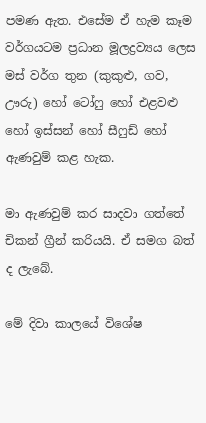පමණ ඇත. එසේම ඒ හැම කෑම වර්ගයටම ප්‍රධාන මූලද්‍රව්‍යය ලෙස මස් වර්ග තුන (කුකුළු, ගව, ඌරු) හෝ ටෝෆු හෝ එළවළු හෝ ඉස්සන් හෝ සීෆුඩ් හෝ ඇණවුම් කළ හැක.

මා ඇණවුම් කර සාදවා ගත්තේ චිකන් ග්‍රීන් කරියයි. ඒ සමග බත් ද ලැබේ.

මේ දිවා කාලයේ විශේෂ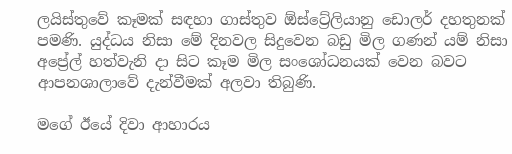ලයිස්තුවේ කෑමක් සඳහා ගාස්තුව ඕස්ට්‍රේලියානු ඩොලර් දහතුනක් පමණි. යුද්ධය නිසා මේ දිනවල සිදුවෙන බඩු මිල ගණන් යම් නිසා අප්‍රේල් හත්වැනි දා සිට කෑම මිල සංශෝධනයක් වෙන බවට ආපනශාලාවේ දැන්වීමක් අලවා තිබුණි.

මගේ ඊයේ දිවා ආහාරය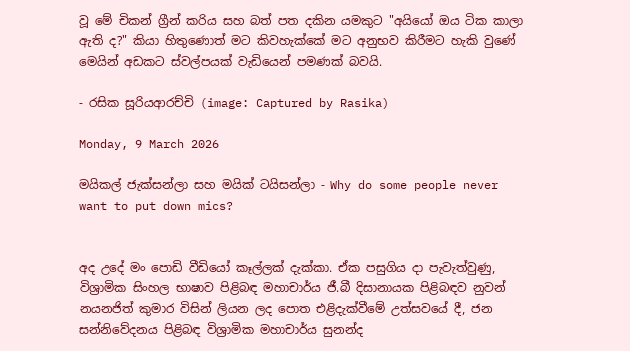වූ මේ චිකන් ග්‍රීන් කරිය සහ බත් පත දකින යමකුට "අයියෝ ඔය ටික කාලා ඇති ද?" කියා හිතුණොත් මට කිවහැක්කේ මට අනුභව කිරීමට හැකි වුණේ මෙයින් අඩකට ස්වල්පයක් වැඩියෙන් පමණක් බවයි.

- රසික සූරියආරච්චි (image: Captured by Rasika)

Monday, 9 March 2026

මයිකල් ජැක්සන්ලා සහ මයික් ටයිසන්ලා - Why do some people never want to put down mics?


අද උදේ මං පොඩි වීඩියෝ කෑල්ලක් දැක්කා. ඒක පසුගිය දා පැවැත්වුණු, විශ්‍රාමික සිංහල භාෂාව පිළිබඳ මහාචාර්ය ජී.බී දිසානායක පිළිබඳව නුවන් නයනජිත් කුමාර විසින් ලියන ලද පොත එළිදැක්වීමේ උත්සවයේ දී, ජන සන්නිවේදනය පිළිබඳ විශ්‍රාමික මහාචාර්ය සුනන්ද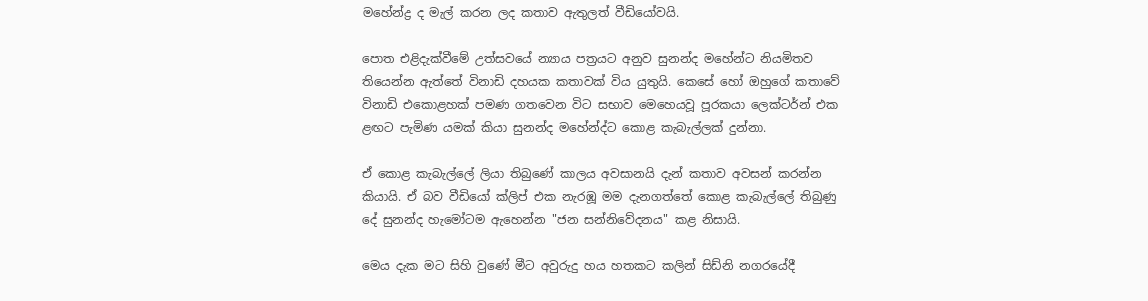මහේන්ද්‍ර ද මැල් කරන ලද කතාව ඇතුලත් වීඩියෝවයි.

පොත එළිදැක්වීමේ උත්සවයේ න්‍යාය පත්‍රයට අනුව සුනන්ද මහේන්ට නියමිතව තියෙන්න ඇත්තේ විනාඩි දහයක කතාවක් විය යුතුයි. කෙසේ හෝ ඔහුගේ කතාවේ විනාඩි එකොළහක් පමණ ගතවෙන විට සභාව මෙහෙයවූ පූරකයා ලෙක්ටර්න් එක ළඟට පැමිණ යමක් කියා සුනන්ද මහේන්ද්ට කොළ කැබැල්ලක් දුන්නා.

ඒ කොළ කැබැල්ලේ ලියා තිබුණේ කාලය අවසානයි දැන් කතාව අවසන් කරන්න කියායි. ඒ බව වීඩියෝ ක්ලිප් එක නැරඹූ මම දැනගත්තේ කොළ කැබැල්ලේ තිබුණු දේ සුනන්ද හැමෝටම ඇහෙන්න "ජන සන්නිවේදනය" කළ නිසායි.

මෙය දැක මට සිහි වුණේ මීට අවුරුදු හය හතකට කලින් සිඩ්නි නගරයේදී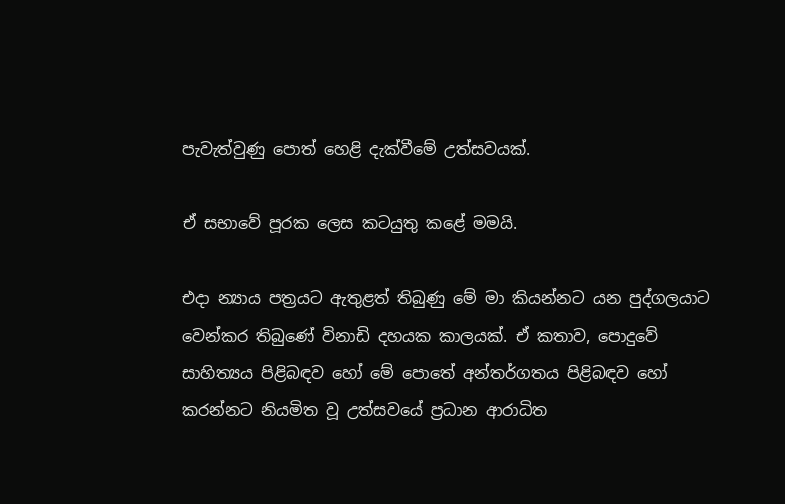පැවැත්වුණු පොත් හෙළි දැක්වීමේ උත්සවයක්.

ඒ සභාවේ පූරක ලෙස කටයුතු කළේ මමයි.

එදා න්‍යාය පත්‍රයට ඇතුළත් තිබුණු මේ මා කියන්නට යන පුද්ගලයාට වෙන්කර තිබුණේ විනාඩි දහයක කාලයක්. ඒ කතාව, පොදුවේ සාහිත්‍යය පිළිබඳව හෝ මේ පොතේ අන්තර්ගතය පිළිබඳව හෝ කරන්නට නියමිත වූ උත්සවයේ ප්‍රධාන ආරාධිත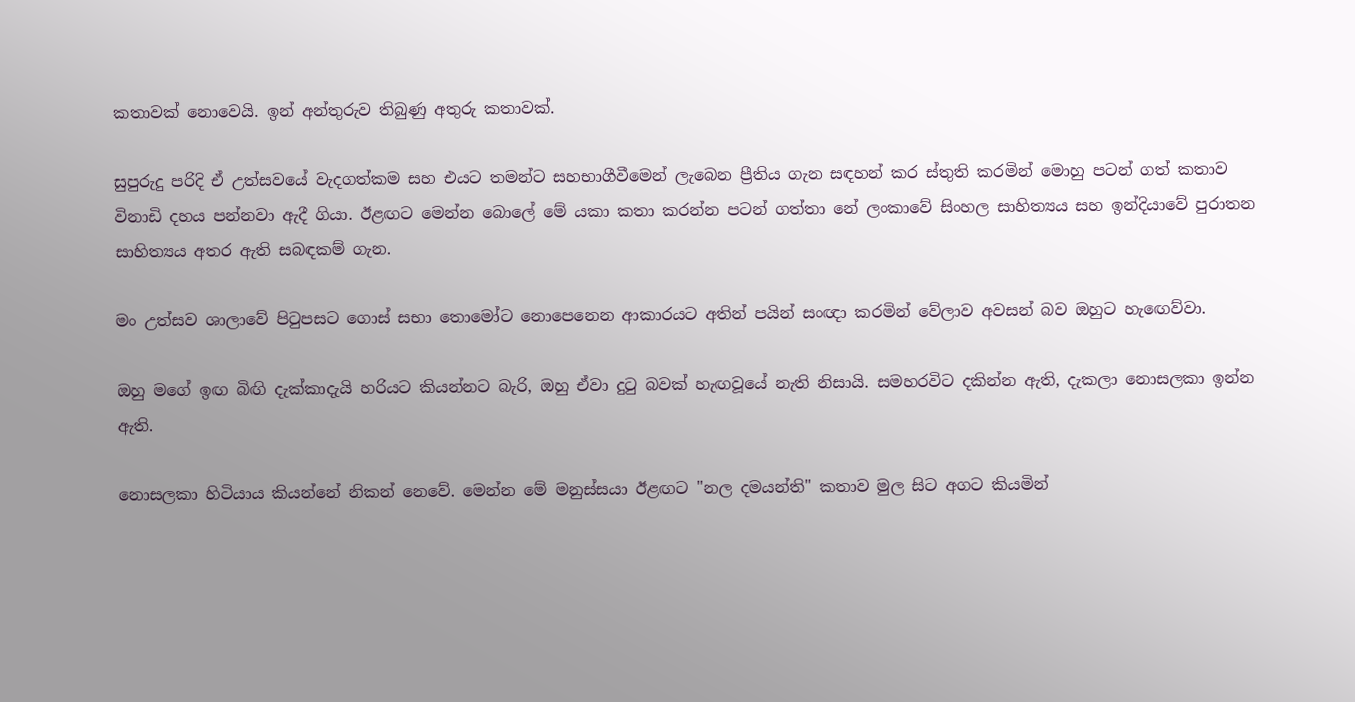කතාවක් නොවෙයි. ඉන් අන්තුරුව තිබුණු අතුරු කතාවක්.

සුපුරුදු පරිදි ඒ උත්සවයේ වැදගත්කම සහ එයට තමන්ට සහභාගීවීමෙන් ලැබෙන ප්‍රීතිය ගැන සඳහන් කර ස්තුති කරමින් මොහු පටන් ගත් කතාව විනාඩි දහය පන්නවා ඇදී ගියා. ඊළඟට මෙන්න බොලේ මේ යකා කතා කරන්න පටන් ගත්තා නේ ලංකාවේ සිංහල සාහිත්‍යය සහ ඉන්දියාවේ පුරාතන සාහිත්‍යය අතර ඇති සබඳකම් ගැන.

මං උත්සව ශාලාවේ පිටුපසට ගොස් සභා තොමෝට නොපෙනෙන ආකාරයට අතින් පයින් සංඥා කරමින් වේලාව අවසන් බව ඔහුට හැඟෙව්වා.

ඔහු මගේ ඉඟ බිඟි දැක්කාදැයි හරියට කියන්නට බැරි, ඔහු ඒවා දුටු බවක් හැඟවූයේ නැති නිසායි. සමහරවිට දකින්න ඇති, දැකලා නොසලකා ඉන්න ඇති.

නොසලකා හිටියාය කියන්නේ නිකන් නෙවේ. මෙන්න මේ මනුස්සයා ඊළඟට "නල දමයන්ති" කතාව මුල සිට අගට කියමින්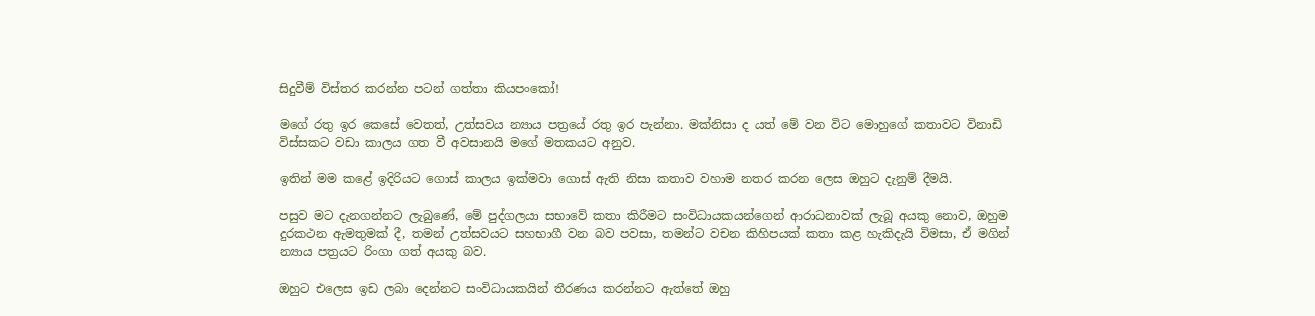සිදුවීම් විස්තර කරන්න පටන් ගත්තා කියපංකෝ!

මගේ රතු ඉර කෙසේ වෙතත්, උත්සවය න්‍යාය පත්‍රයේ රතු ඉර පැන්නා. මක්නිසා ද යත් මේ වන විට මොහුගේ කතාවට විනාඩි විස්සකට වඩා කාලය ගත වී අවසානයි මගේ මතකයට අනුව.

ඉතින් මම කළේ ඉදිරියට ගොස් කාලය ඉක්මවා ගොස් ඇති නිසා කතාව වහාම නතර කරන ලෙස ඔහුට දැනුම් දීමයි.

පසුව මට දැනගන්නට ලැබුණේ, මේ පුද්ගලයා සභාවේ කතා කිරීමට සංවිධායකයන්ගෙන් ආරාධනාවක් ලැබූ අයකු නොව, ඔහුම දුරකථන ඇමතුමක් දී, තමන් උත්සවයට සහභාගී වන බව පවසා, තමන්ට වචන කිහිපයක් කතා කළ හැකිදැයි විමසා, ඒ මගින් න්‍යාය පත්‍රයට රිංගා ගත් අයකු බව.

ඔහුට එලෙස ඉඩ ලබා දෙන්නට සංවිධායකයින් තීරණය කරන්නට ඇත්තේ ඔහු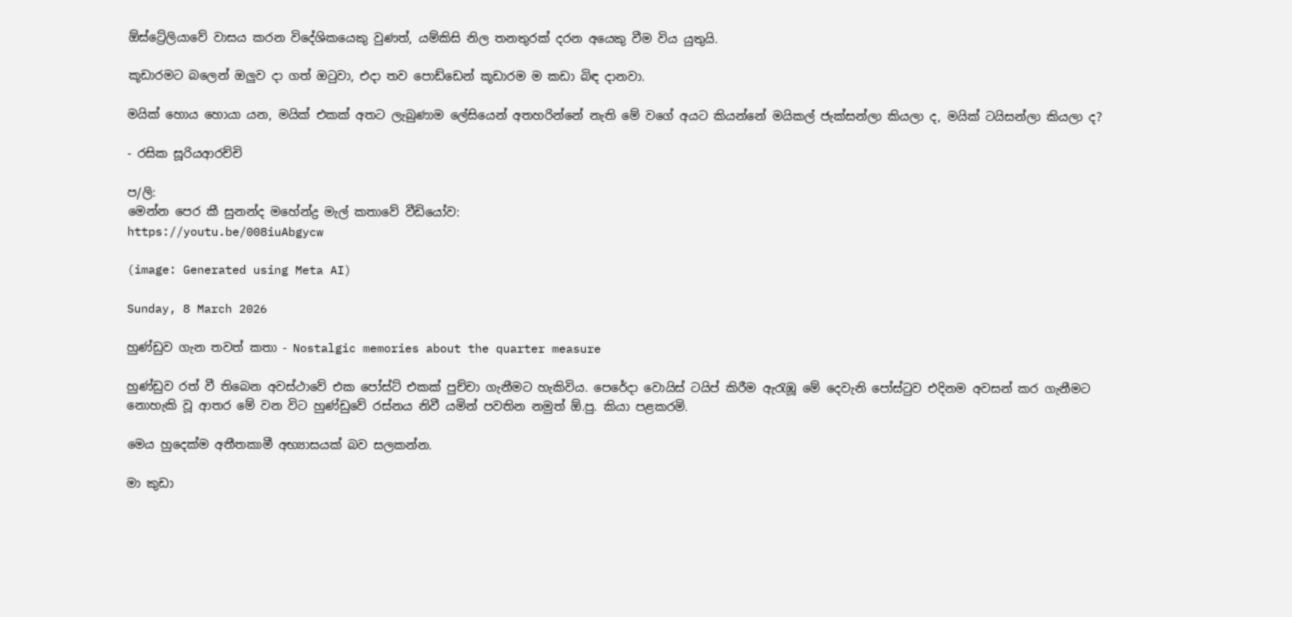ඕස්ට්‍රේලියාවේ වාසය කරන විදේශිකයෙකු වුණත්, යම්කිසි නිල තනතුරක් දරන අයෙකු වීම විය යුතුයි.

කූඩාරමට බලෙන් ඔලුව දා ගත් ඔටුවා, එදා තව පොඩ්ඩෙන් කූඩාරම ම කඩා බිඳ දානවා.

මයික් හොය හොයා යන, මයික් එකක් අතට ලැබුණාම ලේසියෙන් අතහරින්නේ නැති මේ වගේ අයට කියන්නේ මයිකල් ජැක්සන්ලා කියලා ද, මයික් ටයිසන්ලා කියලා ද?

- රසික සූරියආරච්චි

ප/ලි:
මෙන්න පෙර කී සුනන්ද මහේන්ද්‍ර මැල් කතාවේ වීඩියෝව:
https://youtu.be/008iuAbgycw

(image: Generated using Meta AI)

Sunday, 8 March 2026

හුණ්ඩුව ගැන තවත් කතා - Nostalgic memories about the quarter measure

හුණ්ඩුව රත් වී තිබෙන අවස්ථාවේ එක පෝස්ට් එකක් පුච්චා ගැනීමට හැකිවිය. පෙරේදා වොයිස් ටයිප් කිරීම ඇරැඹූ මේ දෙවැනි පෝස්ටුව එදිනම අවසන් කර ගැනීමට නොහැකි වූ ආතර මේ වන විට හුණ්ඩුවේ රස්නය නිවී යමින් පවතින නමුත් ඕ.පු. කියා පළකරමි.

මෙය හුදෙක්ම අතීතකාමී අභ්‍යාසයක් බව සලකන්න.

මා කුඩා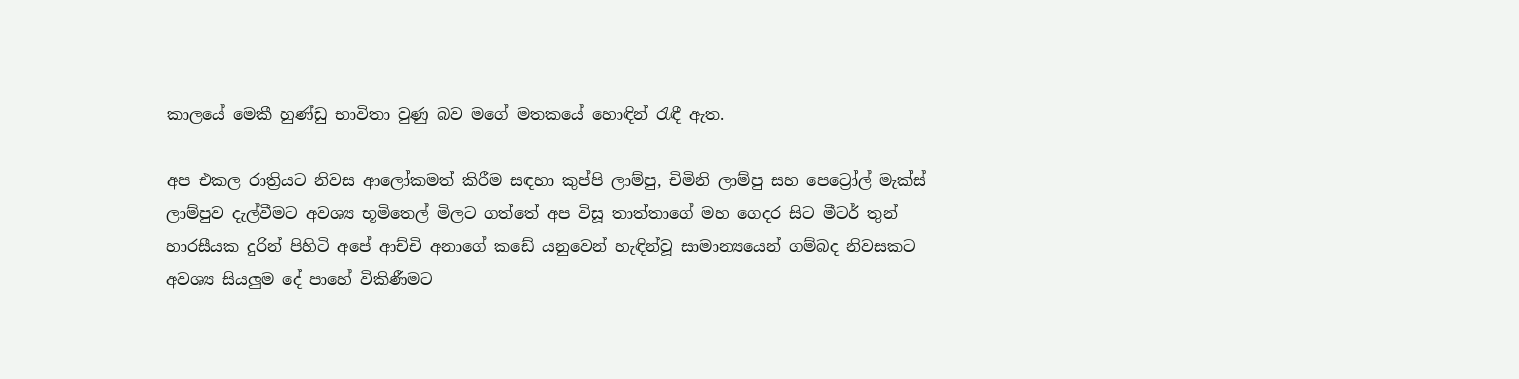කාලයේ මෙකී හුණ්ඩු භාවිතා වුණු බව මගේ මතකයේ හොඳින් රැඳී ඇත.

අප එකල රාත්‍රියට නිවස ආලෝකමත් කිරීම සඳහා කුප්පි ලාම්පු, චිමිනි ලාම්පු සහ පෙට්‍රෝල් මැක්ස් ලාම්පුව දැල්වීමට අවශ්‍ය භූමිතෙල් මිලට ගත්තේ අප විසූ තාත්තාගේ මහ ගෙදර සිට මීටර් තුන් හාරසීයක දුරින් පිහිටි අපේ ආච්චි අනාගේ කඩේ යනුවෙන් හැඳින්වූ සාමාන්‍යයෙන් ගම්බද නිවසකට අවශ්‍ය සියලුම දේ පාහේ විකිණීමට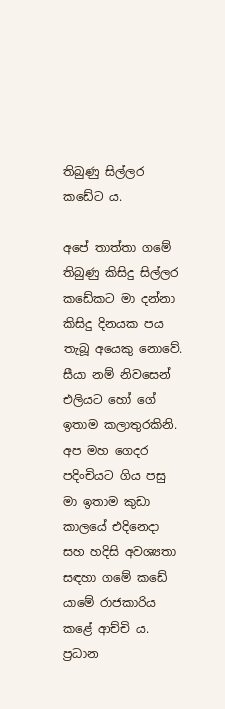තිබුණු සිල්ලර කඩේට ය.

අපේ තාත්තා ගමේ තිබුණු කිසිදු සිල්ලර කඩේකට මා දන්නා කිසිදු දිනයක පය තැබූ අයෙකු නොවේ. සීයා නම් නිවසෙන් එලියට හෝ ගේ ඉතාම කලාතුරකිනි. අප මහ ගෙදර පදිංචියට ගිය පසු මා ඉතාම කුඩා කාලයේ එදිනෙදා සහ හදිසි අවශ්‍යතා සඳහා ගමේ කඩේ යාමේ රාජකාරිය කළේ ආච්චි ය. ප්‍රධාන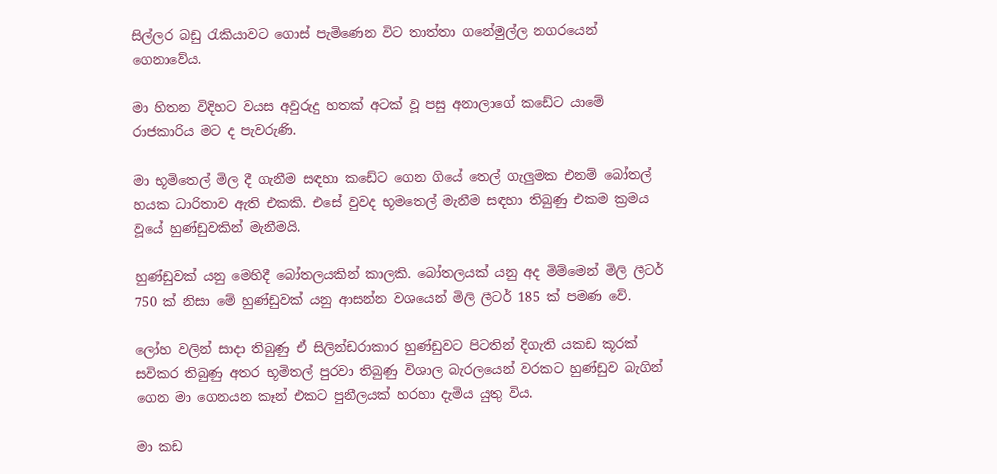සිල්ලර බඩු රැකියාවට ගොස් පැමිණෙන විට තාත්තා ගනේමුල්ල නගරයෙන් ගෙනාවේය.

මා හිතන විදිහට වයස අවුරුදු හතක් අටක් වූ පසු අනාලාගේ කඩේට යාමේ රාජකාරිය මට ද පැවරුණි.

මා භූමිතෙල් මිල දී ගැනීම සඳහා කඩේට ගෙන ගියේ තෙල් ගැලුමක එනම් බෝතල් හයක ධාරිතාව ඇති එකකි. එසේ වුවද භූමතෙල් මැනීම සඳහා තිබුණු එකම ක්‍රමය වූයේ හුණ්ඩුවකින් මැනීමයි.

හුණ්ඩුවක් යනු මෙහිදී බෝතලයකින් කාලකි. බෝතලයක් යනු අද මිම්මෙන් මිලි ලීටර් 750 ක් නිසා මේ හුණ්ඩුවක් යනු ආසන්න වශයෙන් මිලි ලීටර් 185 ක් පමණ වේ.

ලෝහ වලින් සාදා තිබුණු ඒ සිලින්ඩරාකාර හුණ්ඩුවට පිටතින් දිගැති යකඩ කූරක් සවිකර තිබුණු අතර භූමිතල් පුරවා තිබුණු විශාල බැරලයෙන් වරකට හුණ්ඩුව බැගින් ගෙන මා ගෙනයන කෑන් එකට පුනීලයක් හරහා දැමිය යුතු විය.

මා කඩ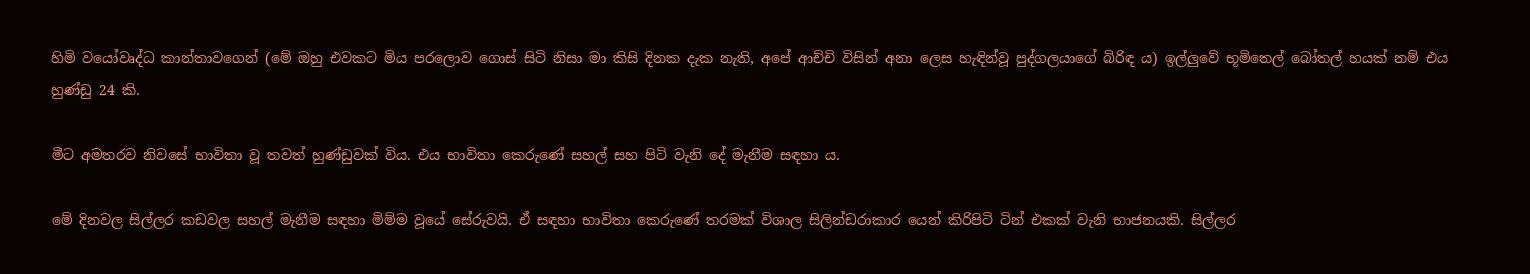හිමි වයෝවෘද්ධ කාන්තාවගෙන් (මේ ඔහු එවකට මිය පරලොව ගොස් සිටි නිසා මා කිසි දිනක දැක නැති, අපේ ආච්චි විසින් අනා ලෙස හැඳින්වූ පුද්ගලයාගේ බිරිඳ ය) ඉල්ලුවේ භූමිතෙල් බෝතල් හයක් නම් එය හුණ්ඩු 24 කි.

මීට අමතරව නිවසේ භාවිතා වූ තවත් හුණ්ඩුවක් විය. එය භාවිතා කෙරුණේ සහල් සහ පිටි වැනි දේ මැනීම සඳහා ය.

මේ දිනවල සිල්ලර කඩවල සහල් මැනීම සඳහා මිම්ම වූයේ සේරුවයි. ඒ සඳහා භාවිතා කෙරුණේ තරමක් විශාල සිලින්ඩරාකාර යෙන් කිරිපිටි ටින් එකක් වැනි භාජනයකි. සිල්ලර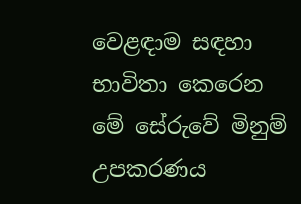වෙළඳාම සඳහා භාවිතා කෙරෙන මේ සේරුවේ මිනුම් උපකරණය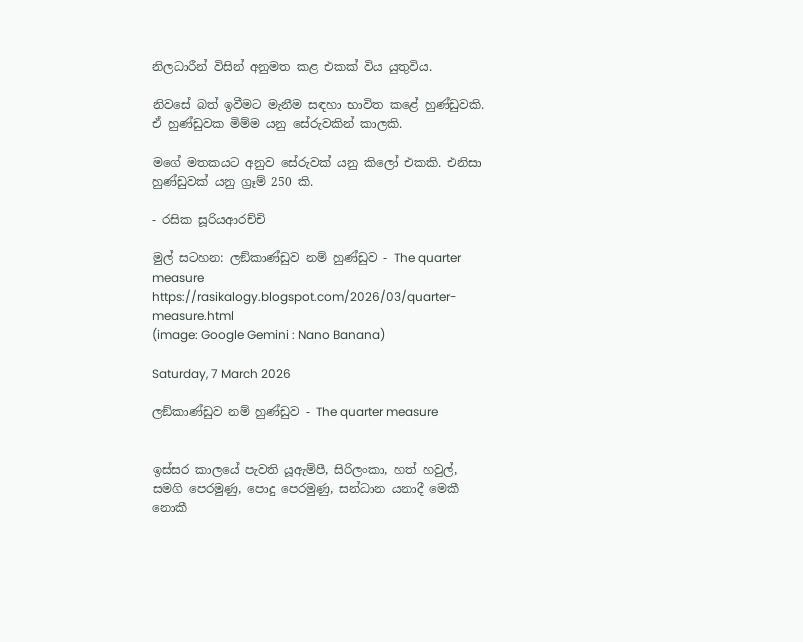නිලධාරීන් විසින් අනුමත කළ එකක් විය යුතුවිය.

නිවසේ බත් ඉවීමට මැනීම සඳහා භාවිත කළේ හුණ්ඩුවකි. ඒ හුණ්ඩුවක මිම්ම යනු සේරුවකින් කාලකි.

මගේ මතකයට අනුව සේරුවක් යනු කිලෝ එකකි. එනිසා හුණ්ඩුවක් යනු ග්‍රෑම් 250 කි.

- රසික සූරියආරච්චි

මුල් සටහන: ලඞ්කාණ්ඩුව නම් හුණ්ඩුව - The quarter measure
https://rasikalogy.blogspot.com/2026/03/quarter-measure.html
(image: Google Gemini : Nano Banana)

Saturday, 7 March 2026

ලඞ්කාණ්ඩුව නම් හුණ්ඩුව - The quarter measure


ඉස්සර කාලයේ පැවති යූඇම්පී, සිරිලංකා, හත් හවුල්, සමගි පෙරමුණු, පොදු පෙරමුණු, සන්ධාන යනාදී මෙකී නොකී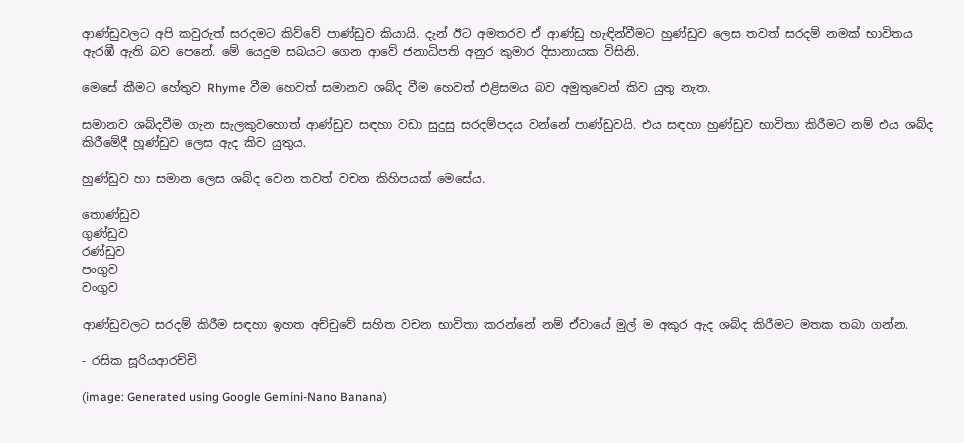ආණ්ඩුවලට අපි කවුරුත් සරදමට කිව්වේ පාණ්ඩුව කියායි. දැන් ඊට අමතරව ඒ ආණ්ඩු හැඳින්වීමට හුණ්ඩුව ලෙස තවත් සරදම් නමක් භාවිතය ඇරඹී ඇති බව පෙනේ. මේ යෙදුම සබයට ගෙන ආවේ ජනාධිපති අනුර කුමාර දිසානායක විසිනි.

මෙසේ කීමට හේතුව Rhyme වීම හෙවත් සමානව ශබ්ද වීම හෙවත් එළිසමය බව අමුතුවෙන් කිව යුතු නැත.

සමානව ශබ්දවීම ගැන සැලකුවහොත් ආණ්ඩුව සඳහා වඩා සුදුසු සරදම්පදය වන්නේ පාණ්ඩුවයි. එය සඳහා හුණ්ඩුව භාවිතා කිරීමට නම් එය ශබ්ද කිරීමේදී හූණ්ඩුව ලෙස ඇද කිව යුතුය.

හුණ්ඩුව හා සමාන ලෙස ශබ්ද වෙන තවත් වචන කිහිපයක් මෙසේය.

තොණ්ඩුව
ගුණ්ඩුව
රණ්ඩුව
පංගුව
වංගුව

ආණ්ඩුවලට සරදම් කිරීම සඳහා ඉහත අච්චුවේ සහිත වචන භාවිතා කරන්නේ නම් ඒවායේ මුල් ම අකුර ඇද ශබ්ද කිරීමට මතක තබා ගන්න.

- රසික සූරියආරච්චි

(image: Generated using Google Gemini-Nano Banana)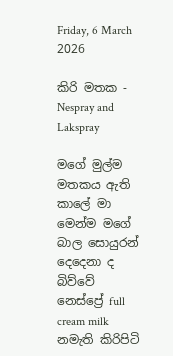Friday, 6 March 2026

කිරි මතක - Nespray and Lakspray

මගේ මුල්ම මතකය ඇති කාලේ මා මෙන්ම මගේ බාල සොයුරන් දෙදෙනා ද බිව්වේ නෙස්ප්‍රේ full cream milk නමැති කිරිපිටි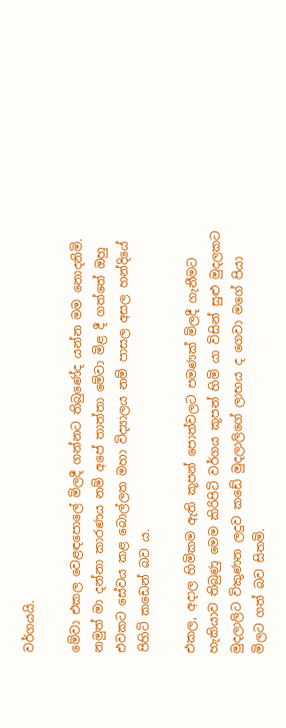වර්ගයයි.

මේවා එකල වෙළඳපොලේ මිලදී ගන්නට තිබුණේද යන්න මම නොදනිමි. නමුත් මා දන්නා කාරණය නම් අපේ තාත්තා මේවා මිළ දී ගත්තේ ඔහු එවකට සේවය කළ බොල්ලත මහා විද්‍යාලය නම් පාසල අසල හන්දියේ පිහිටි කඩෙන් බව ය.

එකල, අදාල හිමිකම ඇති කූපන් පොත්වලට පමණක් මිලදී ගැනීමට හැකියාව තිබුණු මෙම කිරිපිටි වර්ගය කූපන් හිමි යා විසින් සුළු මුදලකට මුදලාලිට විකුණන ලදුව කඩේ මුදලාලිගේ ලාභය ද ගෙවා මගේ පියා මිලට ගත් බව සිතමි.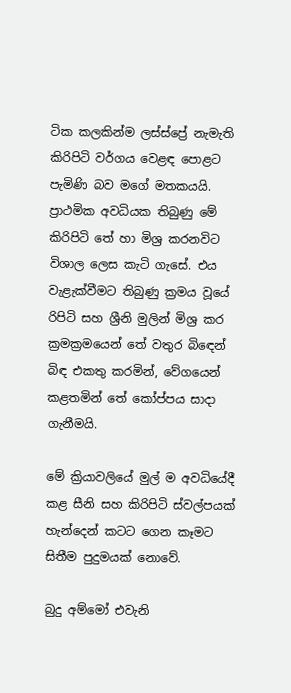ටික කලකින්ම ලස්ස්ප්‍රේ නැමැති කිරිපිටි වර්ගය වෙළඳ පොළට පැමිණි බව මගේ මතකයයි. ප්‍රාථමික අවධියක තිබුණු මේ කිරිපිටි තේ හා මිශ්‍ර කරනවිට විශාල ලෙස කැටි ගැසේ. එය වැළැක්වීමට තිබුණු ක්‍රමය වූයේ රිපිටි සහ ශ්‍රීනි මුලින් මිශ්‍ර කර ක්‍රමක්‍රමයෙන් තේ වතුර බිඳෙන් බිඳ එකතු කරමින්, වේගයෙන් කළතමින් තේ කෝප්පය සාදා ගැනීමයි.

මේ ක්‍රියාවලියේ මුල් ම අවධියේදී කළ සීනි සහ කිරිපිටි ස්වල්පයක් හැන්දෙන් කටට ගෙන කෑමට සිතීම පුදුමයක් නොවේ.

බුදු අම්මෝ එවැනි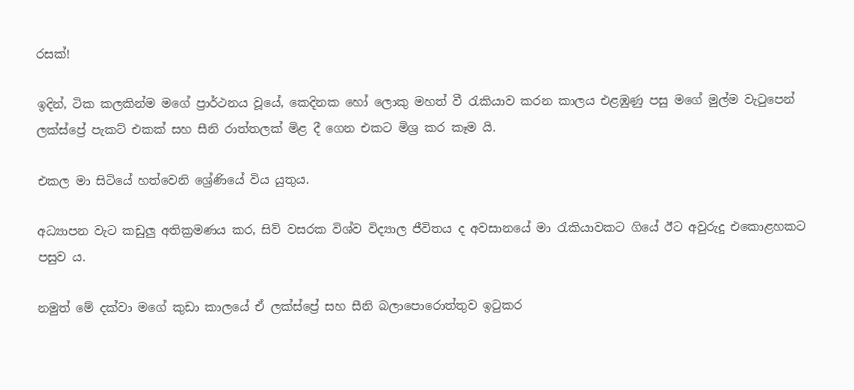රසක්!

ඉදින්, ටික කලකින්ම මගේ ප්‍රාර්ථනය වූයේ, කෙදිනක හෝ ලොකු මහත් වී රැකියාව කරන කාලය එළඹුණු පසු මගේ මුල්ම වැටුපෙන් ලක්ස්ප්‍රේ පැකට් එකක් සහ සීනි රාත්තලක් මිළ දී ගෙන එකට මිශ්‍ර කර කෑම යි.

එකල මා සිටියේ හත්වෙනි ශ්‍රේණියේ විය යුතුය.

අධ්‍යාපන වැට කඩුලු අතික්‍රමණය කර, සිව් වසරක විශ්ව විද්‍යාල ජීවිතය ද අවසානයේ මා රැකියාවකට ගියේ ඊට අවුරුදු එකොළහකට පසුව ය.

නමුත් මේ දක්වා මගේ කුඩා කාලයේ ඒ ලක්ස්ප්‍රේ සහ සීනි බලාපොරොත්තුව ඉටුකර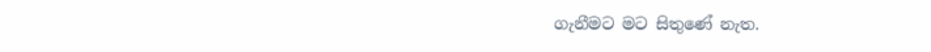ගැනීමට මට සිතුණේ නැත.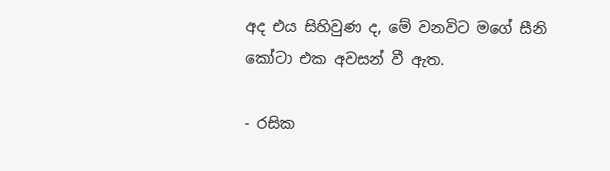අද එය සිහිවුණ ද, මේ වනවිට මගේ සීනි කෝටා එක අවසන් වී ඇත.

- රසික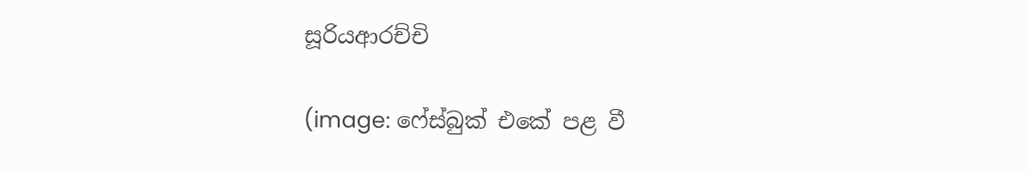සූරියආරච්චි

(image: ෆේස්බුක් එකේ පළ වී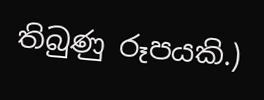තිබුණු රූපයකි.)